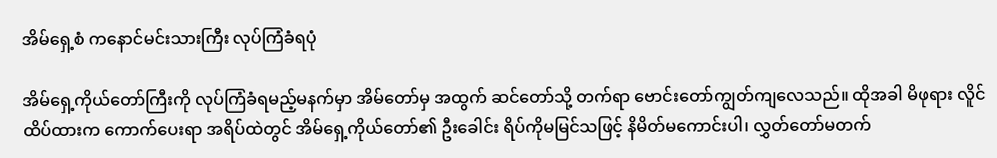အိမ်ရှေ့စံ ကနောင်မင်းသားကြီး လုပ်ကြံခံရပုံ

အိမ်ရှေ့ကိုယ်တော်ကြီးကို လုပ်ကြံခံရမည့်မနက်မှာ အိမ်တော်မှ အထွက် ဆင်တော်သို့ တက်ရာ ဗောင်းတော်ကျွတ်ကျလေသည်။ ထိုအခါ မိဖုရား လိူင်ထိပ်ထားက ကောက်ပေးရာ အရိပ်ထဲတွင် အိမ်ရှေ့ကိုယ်တော်၏ ဦးခေါင်း ရိပ်ကိုမမြင်သဖြင့် နိမိတ်မကောင်းပါ၊ လွှတ်တော်မတက်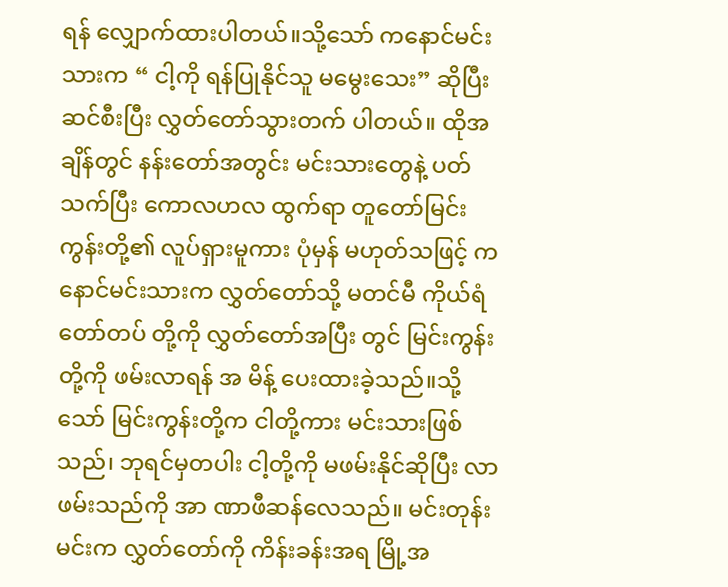ရန် လျှောက်ထားပါတယ်။သို့သော် ကနောင်မင်းသားက “ ငါ့ကို ရန်ပြုနိုင်သူ မမွေးသေး” ဆိုပြီး ဆင်စီးပြီး လွှတ်တော်သွားတက် ပါတယ်။ ထိုအချိန်တွင် နန်းတော်အတွင်း မင်းသားတွေနဲ့ ပတ်သက်ပြီး ကောလဟလ ထွက်ရာ တူတော်မြင်းကွန်းတို့၏ လူပ်ရှားမူကား ပုံမှန် မဟုတ်သဖြင့် ကနောင်မင်းသားက လွှတ်တော်သို့ မတင်မီ ကိုယ်ရံတော်တပ် တို့ကို လွှတ်တော်အပြီး တွင် မြင်းကွန်းတို့ကို ဖမ်းလာရန် အ မိန့် ပေးထားခဲ့သည်။သို့သော် မြင်းကွန်းတို့က ငါတို့ကား မင်းသားဖြစ်သည်၊ ဘုရင်မှတပါး ငါ့တို့ကို မဖမ်းနိုင်ဆိုပြီး လာဖမ်းသည်ကို အာ ဏာဖီဆန်လေသည်။ မင်းတုန်းမင်းက လွှတ်တော်ကို ကိန်းခန်းအရ မြို့အ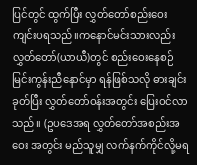ပြင်တွင် ထွက်ပြီး လွှတ်တော်စည်းဝေးကျင်းပရသည်။ကနောင်မင်းသားလည်း လွှတ်တော်(ယာယီ)တွင် စည်းဝေးနေစဉ် မြင်းကွန်းညီနောင်မှာ ရန်ဖြစ်သလို ဓားချင်းခုတ်ပြီး လွှတ်တော်ဝန်းအတွင်း ပြေးဝင်လာသည်။ (ဥပဒေအရ လွှတ်တော်အစည်းအဝေး အတွင်း မည်သူမျှ လက်နက်ကိုင်လို့မရ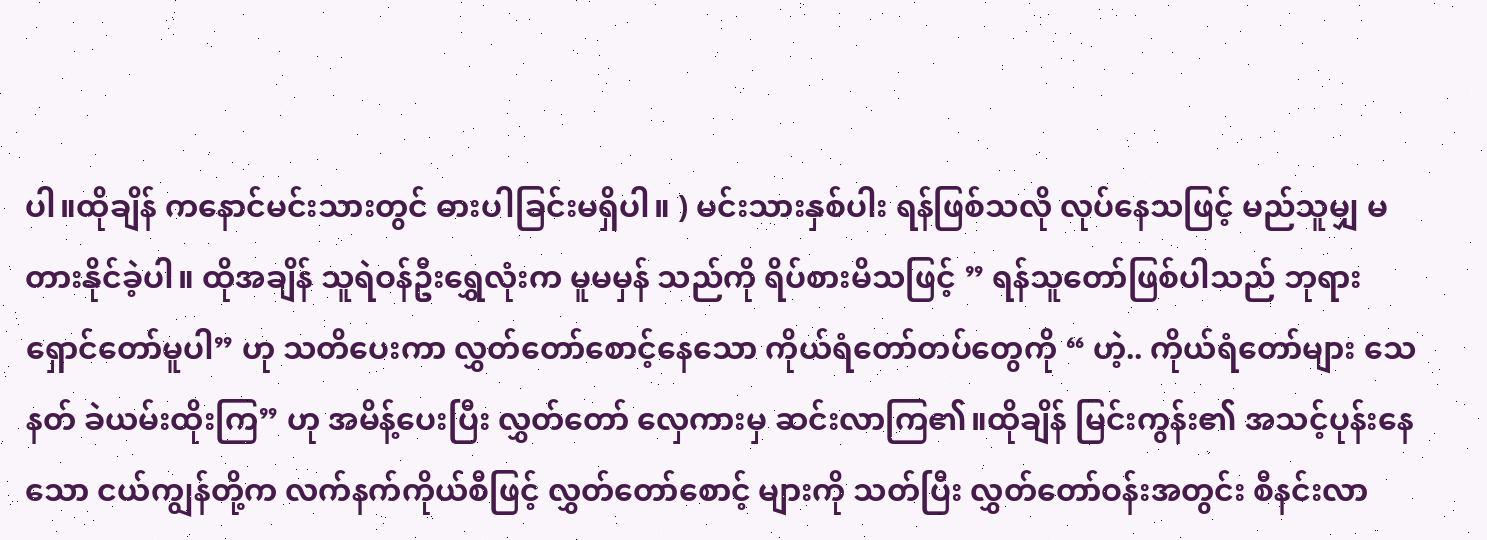ပါ။ထိုချိန် ကနောင်မင်းသားတွင် ဓားပါခြင်းမရှိပါ။ ) မင်းသားနှစ်ပါး ရန်ဖြစ်သလို လုပ်နေသဖြင့် မည်သူမျှ မတားနိုင်ခဲ့ပါ။ ထိုအချိန် သူရဲဝန်ဦးရွှေလုံးက မူမမှန် သည်ကို ရိပ်စားမိသဖြင့် ” ရန်သူတော်ဖြစ်ပါသည် ဘုရား ရှောင်တော်မူပါ” ဟု သတိပေးကာ လွှတ်တော်စောင့်နေသော ကိုယ်ရံတော်တပ်တွေကို “ ဟဲ့.. ကိုယ်ရံတော်များ သေနတ် ခဲယမ်းထိုးကြ” ဟု အမိန့်ပေးပြီး လွှတ်တော် လှေကားမှ ဆင်းလာကြ၏။ထိုချိန် မြင်းကွန်း၏ အသင့်ပုန်းနေ သော ငယ်ကျွန်တို့က လက်နက်ကိုယ်စီဖြင့် လွှတ်တော်စောင့် များကို သတ်ပြီး လွှတ်တော်ဝန်းအတွင်း စီနင်းလာ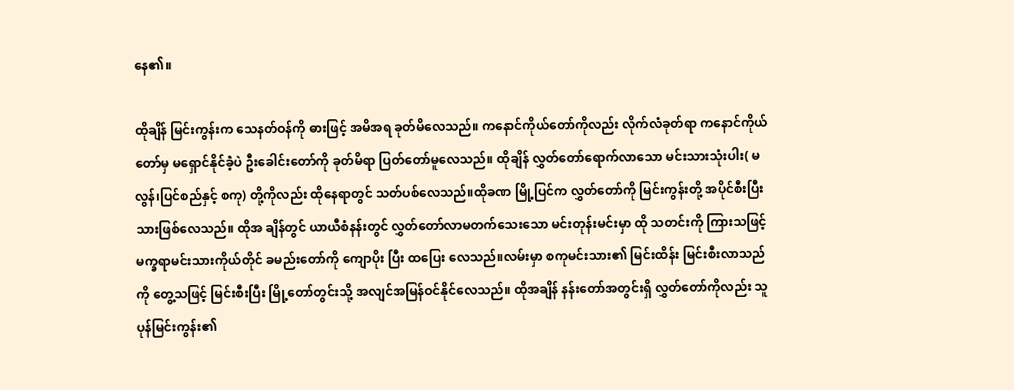နေ၏။

ထိုချိန် မြင်းကွန်းက သေနတ်ဝန်ကို ဓားဖြင့် အမိအရ ခုတ်မိလေသည်။ ကနောင်ကိုယ်တော်ကိုလည်း လိုက်လံခုတ်ရာ ကနောင်ကိုယ်တော်မှ မရှောင်နိုင်ခဲံ့ပဲ ဦးခေါင်းတော်ကို ခုတ်မိရာ ပြတ်တော်မူလေသည်။ ထိုချိန် လွှတ်တော်ရောက်လာသော မင်းသားသုံးပါး( မလွန်၊ပြင်စည်နှင့် စကု) တို့ကိုလည်း ထိုနေရာတွင် သတ်ပစ်လေသည်။ထိုခဏ မြို့ပြင်က လွှတ်တော်ကို မြင်းကွန်းတို့ အပိုင်စီးပြီးသားဖြစ်လေသည်။ ထိုအ ချိန်တွင် ယာယီစံနန်းတွင် လွှတ်တော်လာမတက်သေးသော မင်းတုန်းမင်းမှာ ထို သတင်းကို ကြားသဖြင့် မက္ခရာမင်းသားကိုယ်တိုင် ခမည်းတော်ကို ကျောပိုး ပြီး ထပြေး လေသည်။လမ်းမှာ စကုမင်းသား၏ မြင်းထိန်း မြင်းစီးလာသည်ကို တွေ့သဖြင့် မြင်းစီးပြီး မြို့တော်တွင်းသို့ အလျင်အမြန်ဝင်နိုင်လေသည်။ ထိုအချိန် နန်းတော်အတွင်းရှိ လွှတ်တော်ကိုလည်း သူပုန်မြင်းကွန်း၏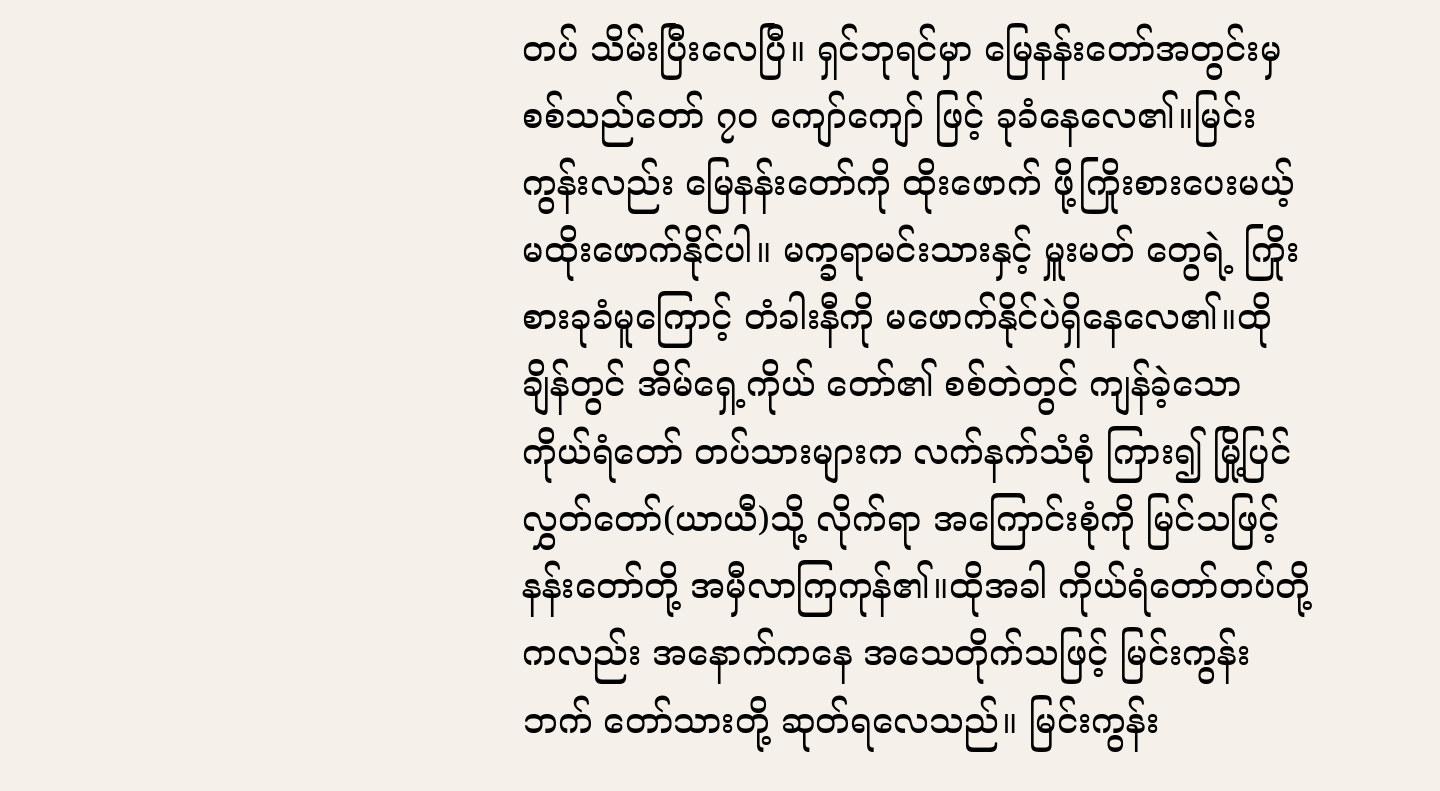တပ် သိမ်းပြီးလေပြီ။ ရှင်ဘုရင်မှာ မြေနန်းတော်အတွင်းမှ စစ်သည်တော် ၇၀ ကျော်ကျော် ဖြင့် ခုခံနေလေ၏။မြင်းကွန်းလည်း မြေနန်းတော်ကို ထိုးဖောက် ဖို့ကြိုးစားပေးမယ့် မထိုးဖောက်နိုင်ပါ။ မက္ခရာမင်းသားနှင့် မှူးမတ် တွေရဲ့ ကြိုးစားခုခံမူကြောင့် တံခါးနီကို မဖောက်နိုင်ပဲရှိနေလေ၏။ထိုချိန်တွင် အိမ်ရှေ့ကိုယ် တော်၏ စစ်တဲတွင် ကျန်ခဲ့သော ကိုယ်ရံတော် တပ်သားများက လက်နက်သံစုံ ကြား၍ မြို့ပြင်လွှတ်တော်(ယာယီ)သို့ လိုက်ရာ အကြောင်းစုံကို မြင်သဖြင့် နန်းတော်တို့ အမှီလာကြကုန်၏။ထိုအခါ ကိုယ်ရံတော်တပ်တို့ကလည်း အနောက်ကနေ အသေတိုက်သဖြင့် မြင်းကွန်းဘက် တော်သားတို့ ဆုတ်ရလေသည်။ မြင်းကွန်း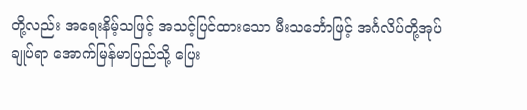တို့လည်း အရေးနိမ့်သဖြင့် အသင့်ပြင်ထားသော မီးသင်္ဘောဖြင့် အင်္ဂလိပ်တို့အုပ်ချုပ်ရာ အောက်မြန်မာပြည်သို့ ပြေး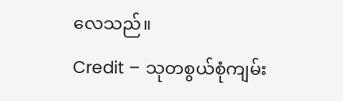လေသည်။
Credit – သုတစွယ်စုံကျမ်း